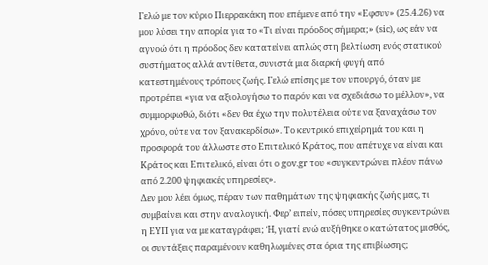Γελώ με τον κύριο Πιερρακάκη που επέμενε από την «Εφσυν» (25.4.26) να μου λύσει την απορία για το «Τι είναι πρόοδος σήμερα;» (sic), ως εάν να αγνοώ ότι η πρόοδος δεν κατατείνει απλώς στη βελτίωση ενός στατικού συστήματος αλλά αντίθετα, συνιστά μια διαρκή φυγή από κατεστημένους τρόπους ζωής. Γελώ επίσης με τον υπουργό, όταν με προτρέπει «για να αξιολογήσω το παρόν και να σχεδιάσω το μέλλον», να συμμορφωθώ, διότι «δεν θα έχω την πολυτέλεια ούτε να ξαναχάσω τον χρόνο, ούτε να τον ξανακερδίσω». Το κεντρικό επιχείρημά του και η προσφορά του άλλωστε στο Επιτελικό Κράτος, που απέτυχε να είναι και Κράτος και Επιτελικό, είναι ότι ο gov.gr του «συγκεντρώνει πλέον πάνω από 2.200 ψηφιακές υπηρεσίες».
Δεν μου λέει όμως, πέραν των παθημάτων της ψηφιακής ζωής μας, τι συμβαίνει και στην αναλογική. Φερ’ ειπείν, πόσες υπηρεσίες συγκεντρώνει η ΕΥΠ για να με καταγράφει; Ή, γιατί ενώ αυξήθηκε ο κατώτατος μισθός, οι συντάξεις παραμένουν καθηλωμένες στα όρια της επιβίωσης;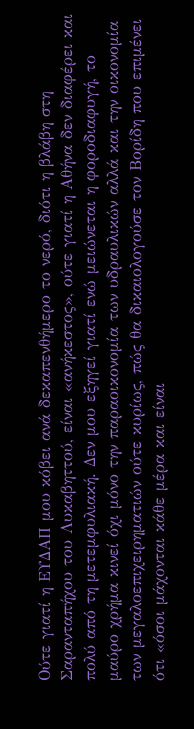Ούτε γιατί η ΕΥΔΑΠ μου κόβει ανά δεκαπενθήμερο το νερό, διότι η βλάβη στη Σαρανταπήχου του Λυκαβηττού, είναι «ανήκεστος», ούτε γιατί η Αθήνα δεν διαφέρει και πολύ από τη μετεμφυλιακή. Δεν μου εξηγεί γιατί ενώ μειώνεται η φοροδιαφυγή, το μαύρο χρήμα κινεί όχι μόνο την παραοικονομία των υδραυλικών αλλά και την οικονομία των μεγαλοεπιχειρηματιών ούτε κυρίως, πώς θα δικαιολογούσε τον Βορίδη που επιμένει ότι «όσοι μάχονται κάθε μέρα και είναι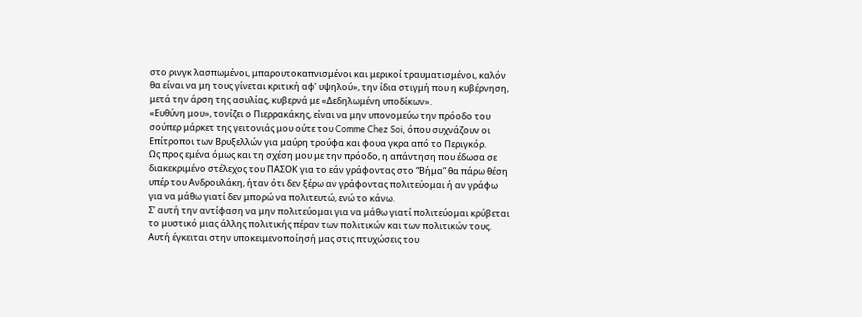στο ρινγκ λασπωμένοι, μπαρουτοκαπνισμένοι και μερικοί τραυματισμένοι, καλόν θα είναι να μη τους γίνεται κριτική αφ’ υψηλού», την ίδια στιγμή που η κυβέρνηση, μετά την άρση της ασυλίας, κυβερνά με «Δεδηλωμένη υποδίκων».
«Ευθύνη μου», τονίζει ο Πιερρακάκης, είναι να μην υπονομεύω την πρόοδο του σούπερ μάρκετ της γειτονιάς μου ούτε του Comme Chez Soi, όπου συχνάζουν οι Επίτροποι των Βρυξελλών για μαύρη τρούφα και φουα γκρα από το Περιγκόρ.
Ως προς εμένα όμως και τη σχέση μου με την πρόοδο, η απάντηση που έδωσα σε διακεκριμένο στέλεχος του ΠΑΣΟΚ για το εάν γράφοντας στο “Βήμα” θα πάρω θέση υπέρ του Ανδρουλάκη, ήταν ότι δεν ξέρω αν γράφοντας πολιτεύομαι ή αν γράφω για να μάθω γιατί δεν μπορώ να πολιτευτώ, ενώ το κάνω.
Σ’ αυτή την αντίφαση να μην πολιτεύομαι για να μάθω γιατί πολιτεύομαι κρύβεται το μυστικό μιας άλλης πολιτικής πέραν των πολιτικών και των πολιτικών τους. Αυτή έγκειται στην υποκειμενοποίησή μας στις πτυχώσεις του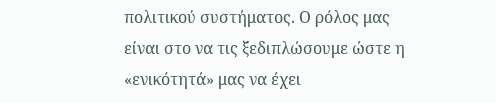πολιτικού συστήματος. Ο ρόλος μας είναι στο να τις ξεδιπλώσουμε ώστε η «ενικότητά» μας να έχει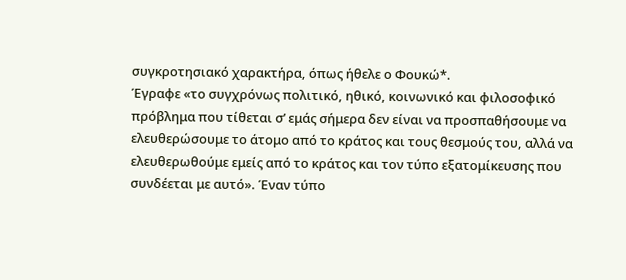συγκροτησιακό χαρακτήρα, όπως ήθελε ο Φουκώ*.
Έγραφε «το συγχρόνως πολιτικό, ηθικό, κοινωνικό και φιλοσοφικό πρόβλημα που τίθεται σ’ εμάς σήμερα δεν είναι να προσπαθήσουμε να ελευθερώσουμε το άτομο από το κράτος και τους θεσμούς του, αλλά να ελευθερωθούμε εμείς από το κράτος και τον τύπο εξατομίκευσης που συνδέεται με αυτό». Έναν τύπο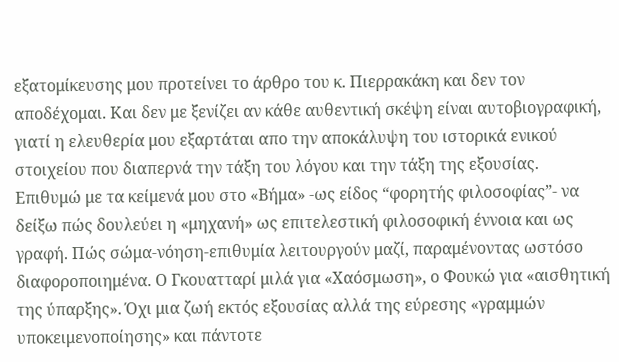εξατομίκευσης μου προτείνει το άρθρο του κ. Πιερρακάκη και δεν τον αποδέχομαι. Και δεν με ξενίζει αν κάθε αυθεντική σκέψη είναι αυτοβιογραφική, γιατί η ελευθερία μου εξαρτάται απο την αποκάλυψη του ιστορικά ενικού στοιχείου που διαπερνά την τάξη του λόγου και την τάξη της εξουσίας.
Επιθυμώ με τα κείμενά μου στο «Βήμα» -ως είδος “φορητής φιλοσοφίας”- να δείξω πώς δουλεύει η «μηχανή» ως επιτελεστική φιλοσοφική έννοια και ως γραφή. Πώς σώμα-νόηση-επιθυμία λειτουργούν μαζί, παραμένοντας ωστόσο διαφοροποιημένα. Ο Γκουατταρί μιλά για «Χαόσμωση», ο Φουκώ για «αισθητική της ύπαρξης». Όχι μια ζωή εκτός εξουσίας αλλά της εύρεσης «γραμμών υποκειμενοποίησης» και πάντοτε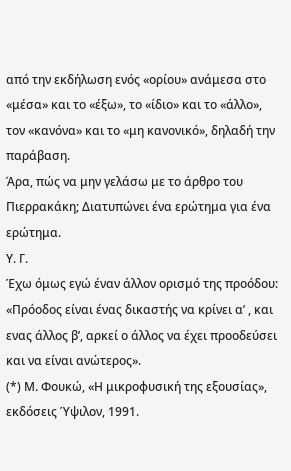από την εκδήλωση ενός «ορίου» ανάμεσα στο «μέσα» και το «έξω», το «ίδιο» και το «άλλο», τον «κανόνα» και το «μη κανονικό», δηλαδή την παράβαση.
Άρα, πώς να μην γελάσω με το άρθρο του Πιερρακάκη; Διατυπώνει ένα ερώτημα για ένα ερώτημα.
Υ. Γ.
Έχω όμως εγώ έναν άλλον ορισμό της προόδου: «Πρόοδος είναι ένας δικαστής να κρίνει α’ , και ενας άλλος β’, αρκεί ο άλλος να έχει προοδεύσει και να είναι ανώτερος».
(*) Μ. Φουκώ, «Η μικροφυσική της εξουσίας», εκδόσεις Ύψιλον, 1991.